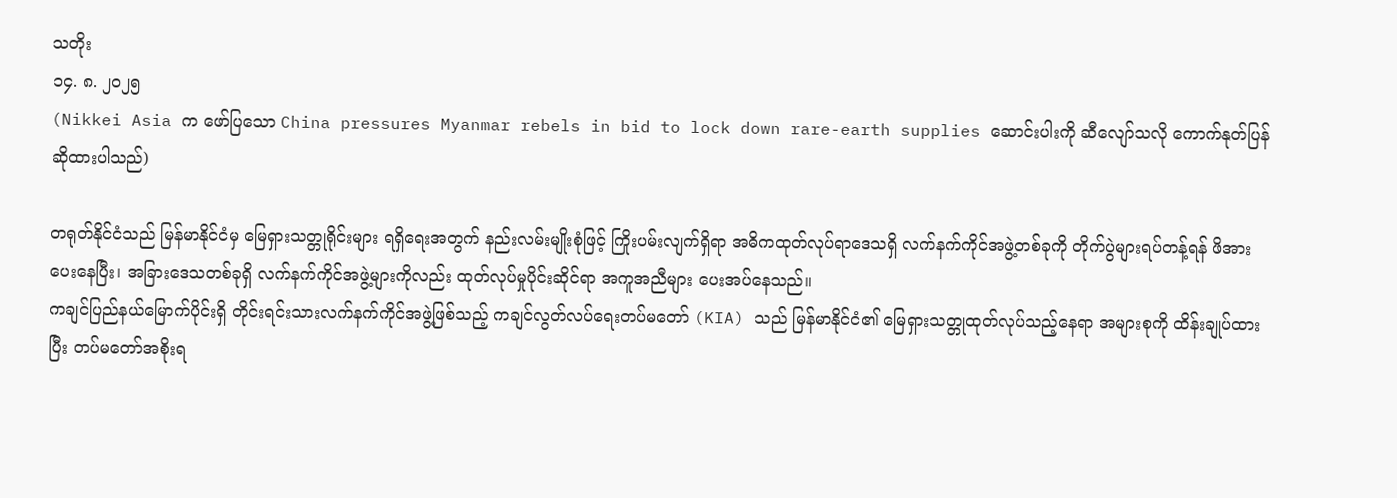သတိုး
၁၄. ၈. ၂၀၂၅
(Nikkei Asia က ဖော်ပြသော China pressures Myanmar rebels in bid to lock down rare-earth supplies ဆောင်းပါးကို ဆီလျော်သလို ကောက်နုတ်ပြန်ဆိုထားပါသည်)

တရုတ်နိုင်ငံသည် မြန်မာနိုင်ငံမှ မြေရှားသတ္တုရိုင်းများ ရရှိရေးအတွက် နည်းလမ်းမျိုးစုံဖြင့် ကြိုးပမ်းလျက်ရှိရာ အဓိကထုတ်လုပ်ရာဒေသရှိ လက်နက်ကိုင်အဖွဲ့တစ်ခုကို တိုက်ပွဲများရပ်တန့်ရန် ဖိအားပေးနေပြီး၊ အခြားဒေသတစ်ခုရှိ လက်နက်ကိုင်အဖွဲ့များကိုလည်း ထုတ်လုပ်မှုပိုင်းဆိုင်ရာ အကူအညီများ ပေးအပ်နေသည်။
ကချင်ပြည်နယ်မြောက်ပိုင်းရှိ တိုင်းရင်းသားလက်နက်ကိုင်အဖွဲ့ဖြစ်သည့် ကချင်လွတ်လပ်ရေးတပ်မတော် (KIA) သည် မြန်မာနိုင်ငံ၏ မြေရှားသတ္တုထုတ်လုပ်သည့်နေရာ အများစုကို ထိန်းချုပ်ထားပြီး တပ်မတော်အစိုးရ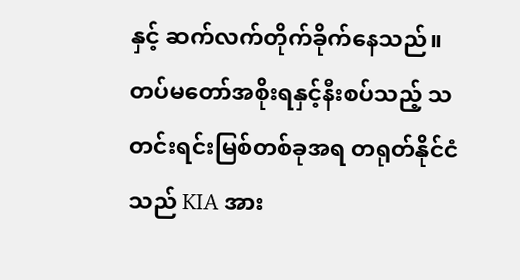နှင့် ဆက်လက်တိုက်ခိုက်နေသည်။ တပ်မတော်အစိုးရနှင့်နီးစပ်သည့် သတင်းရင်းမြစ်တစ်ခုအရ တရုတ်နိုင်ငံသည် KIA အား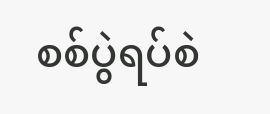စစ်ပွဲရပ်စဲ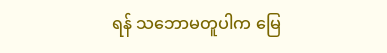ရန် သဘောမတူပါက မြေ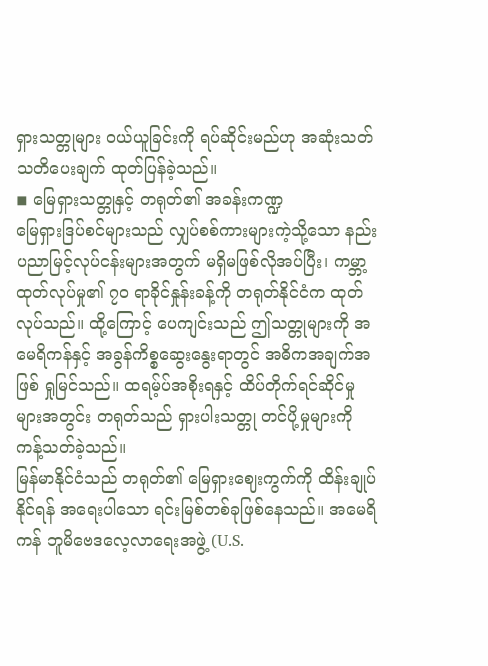ရှားသတ္တုများ ဝယ်ယူခြင်းကို ရပ်ဆိုင်းမည်ဟု အဆုံးသတ်သတိပေးချက် ထုတ်ပြန်ခဲ့သည်။
◾ မြေရှားသတ္တုနှင့် တရုတ်၏ အခန်းကဏ္ဍ
မြေရှားဒြပ်စင်များသည် လျှပ်စစ်ကားများကဲ့သို့သော နည်းပညာမြင့်လုပ်ငန်းများအတွက် မရှိမဖြစ်လိုအပ်ပြီး၊ ကမ္ဘာ့ထုတ်လုပ်မှု၏ ၇၀ ရာခိုင်နှုန်းခန့်ကို တရုတ်နိုင်ငံက ထုတ်လုပ်သည်။ ထို့ကြောင့် ပေကျင်းသည် ဤသတ္တုများကို အမေရိကန်နှင့် အခွန်ကိစ္စဆွေးနွေးရာတွင် အဓိကအချက်အဖြစ် ရှုမြင်သည်။ ထရမ့်ပ်အစိုးရနှင့် ထိပ်တိုက်ရင်ဆိုင်မှုများအတွင်း တရုတ်သည် ရှားပါးသတ္တု တင်ပို့မှုများကို ကန့်သတ်ခဲ့သည်။
မြန်မာနိုင်ငံသည် တရုတ်၏ မြေရှားဈေးကွက်ကို ထိန်းချုပ်နိုင်ရန် အရေးပါသော ရင်းမြစ်တစ်ခုဖြစ်နေသည်။ အမေရိကန် ဘူမိဗေဒလေ့လာရေးအဖွဲ့ (U.S.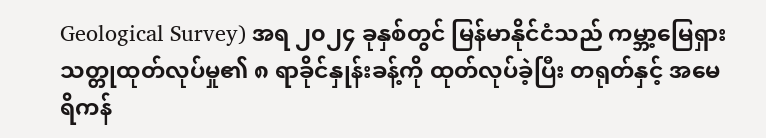Geological Survey) အရ ၂၀၂၄ ခုနှစ်တွင် မြန်မာနိုင်ငံသည် ကမ္ဘာ့မြေရှားသတ္တုထုတ်လုပ်မှု၏ ၈ ရာခိုင်နှုန်းခန့်ကို ထုတ်လုပ်ခဲ့ပြီး တရုတ်နှင့် အမေရိကန်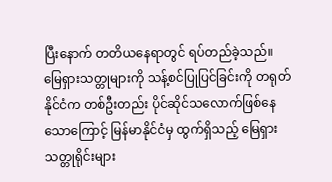ပြီးနောက် တတိယနေရာတွင် ရပ်တည်ခဲ့သည်။
မြေရှားသတ္တုများကို သန့်စင်ပြုပြင်ခြင်းကို တရုတ်နိုင်ငံက တစ်ဦးတည်း ပိုင်ဆိုင်သလောက်ဖြစ်နေသောကြောင့် မြန်မာနိုင်ငံမှ ထွက်ရှိသည့် မြေရှားသတ္တုရိုင်းများ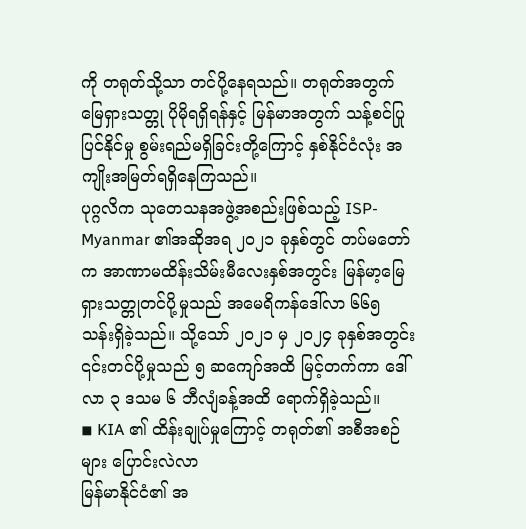ကို တရုတ်သို့သာ တင်ပို့နေရသည်။ တရုတ်အတွက် မြေရှားသတ္တု ပိုမိုရရှိရန်နှင့် မြန်မာအတွက် သန့်စင်ပြုပြင်နိုင်မှု စွမ်းရည်မရှိခြင်းတို့ကြောင့် နှစ်နိုင်ငံလုံး အကျိုးအမြတ်ရရှိနေကြသည်။
ပုဂ္ဂလိက သုတေသနအဖွဲ့အစည်းဖြစ်သည့် ISP-Myanmar ၏အဆိုအရ ၂၀၂၁ ခုနှစ်တွင် တပ်မတော်က အာဏာမထိန်းသိမ်းမီလေးနှစ်အတွင်း မြန်မာ့မြေရှားသတ္တုတင်ပို့မှုသည် အမေရိကန်ဒေါ်လာ ၆၆၅ သန်းရှိခဲ့သည်။ သို့သော် ၂၀၂၁ မှ ၂၀၂၄ ခုနှစ်အတွင်း ၎င်းတင်ပို့မှုသည် ၅ ဆကျော်အထိ မြင့်တက်ကာ ဒေါ်လာ ၃ ဒသမ ၆ ဘီလျံခန့်အထိ ရောက်ရှိခဲ့သည်။
◾ KIA ၏ ထိန်းချုပ်မှုကြောင့် တရုတ်၏ အစီအစဉ်များ ပြောင်းလဲလာ
မြန်မာနိုင်ငံ၏ အ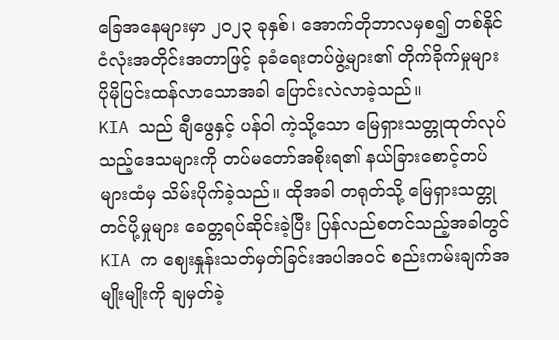ခြေအနေများမှာ ၂၀၂၃ ခုနှစ်၊ အောက်တိုဘာလမှစ၍ တစ်နိုင်ငံလုံးအတိုင်းအတာဖြင့် ခုခံရေးတပ်ဖွဲ့များ၏ တိုက်ခိုက်မှုများ ပိုမိုပြင်းထန်လာသောအခါ ပြောင်းလဲလာခဲ့သည်။
KIA သည် ချီဖွေနှင့် ပန်ဝါ ကဲ့သို့သော မြေရှားသတ္တုထုတ်လုပ်သည့်ဒေသများကို တပ်မတော်အစိုးရ၏ နယ်ခြားစောင့်တပ်များထံမှ သိမ်းပိုက်ခဲ့သည်။ ထိုအခါ တရုတ်သို့ မြေရှားသတ္တုတင်ပို့မှုများ ခေတ္တရပ်ဆိုင်းခဲ့ပြီး ပြန်လည်စတင်သည့်အခါတွင် KIA က ဈေးနှုန်းသတ်မှတ်ခြင်းအပါအဝင် စည်းကမ်းချက်အမျိုးမျိုးကို ချမှတ်ခဲ့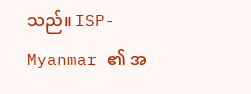သည်။ ISP-Myanmar ၏ အ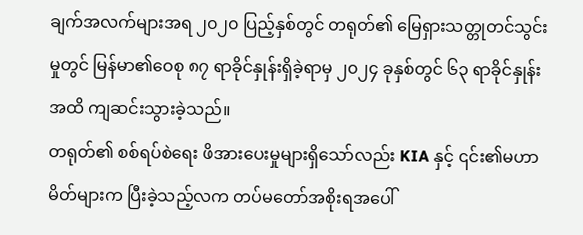ချက်အလက်များအရ ၂၀၂၀ ပြည့်နှစ်တွင် တရုတ်၏ မြေရှားသတ္တုတင်သွင်းမှုတွင် မြန်မာ၏ဝေစု ၈၇ ရာခိုင်နှုန်းရှိခဲ့ရာမှ ၂၀၂၄ ခုနှစ်တွင် ၆၃ ရာခိုင်နှုန်းအထိ ကျဆင်းသွားခဲ့သည်။
တရုတ်၏ စစ်ရပ်စဲရေး ဖိအားပေးမှုများရှိသော်လည်း KIA နှင့် ၎င်း၏မဟာမိတ်များက ပြီးခဲ့သည့်လက တပ်မတော်အစိုးရအပေါ်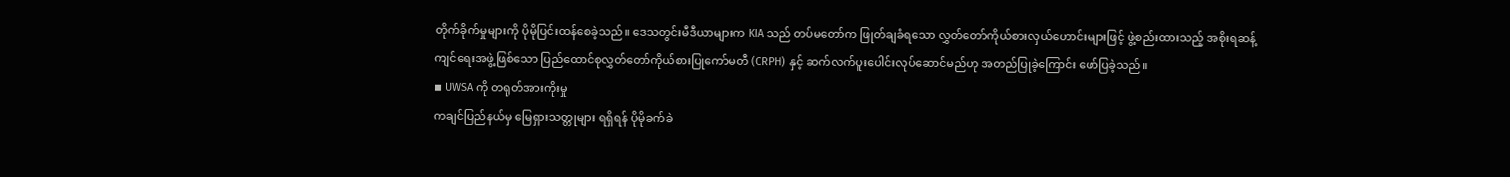တိုက်ခိုက်မှုများကို ပိုမိုပြင်းထန်စေခဲ့သည်။ ဒေသတွင်းမီဒီယာများက KIA သည် တပ်မတော်က ဖြုတ်ချခံရသော လွှတ်တော်ကိုယ်စားလှယ်ဟောင်းများဖြင့် ဖွဲ့စည်းထားသည့် အစိုးရဆန့်ကျင်ရေးအဖွဲ့ဖြစ်သော ပြည်ထောင်စုလွှတ်တော်ကိုယ်စားပြုကော်မတီ (CRPH) နှင့် ဆက်လက်ပူးပေါင်းလုပ်ဆောင်မည်ဟု အတည်ပြုခဲ့ကြောင်း ဖော်ပြခဲ့သည်။
◾ UWSA ကို တရုတ်အားကိုးမှု
ကချင်ပြည်နယ်မှ မြေရှားသတ္တုများ ရရှိရန် ပိုမိုခက်ခဲ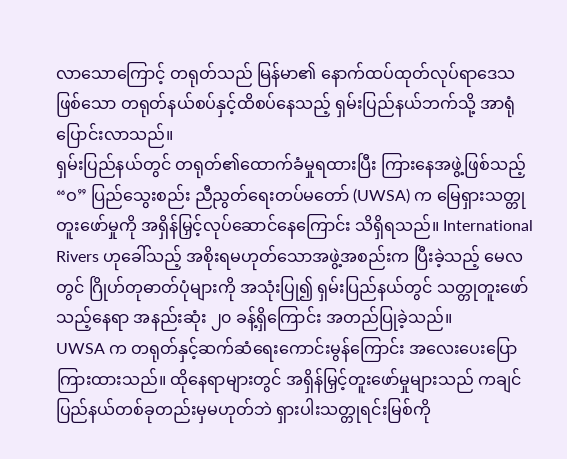လာသောကြောင့် တရုတ်သည် မြန်မာ၏ နောက်ထပ်ထုတ်လုပ်ရာဒေသဖြစ်သော တရုတ်နယ်စပ်နှင့်ထိစပ်နေသည့် ရှမ်းပြည်နယ်ဘက်သို့ အာရုံပြောင်းလာသည်။
ရှမ်းပြည်နယ်တွင် တရုတ်၏ထောက်ခံမှုရထားပြီး ကြားနေအဖွဲ့ဖြစ်သည့် “ဝ” ပြည်သွေးစည်း ညီညွတ်ရေးတပ်မတော် (UWSA) က မြေရှားသတ္တုတူးဖော်မှုကို အရှိန်မြှင့်လုပ်ဆောင်နေကြောင်း သိရှိရသည်။ International Rivers ဟုခေါ်သည့် အစိုးရမဟုတ်သောအဖွဲ့အစည်းက ပြီးခဲ့သည့် မေလတွင် ဂြိုဟ်တုဓာတ်ပုံများကို အသုံးပြု၍ ရှမ်းပြည်နယ်တွင် သတ္တုတူးဖော်သည့်နေရာ အနည်းဆုံး ၂၀ ခန့်ရှိကြောင်း အတည်ပြုခဲ့သည်။
UWSA က တရုတ်နှင့်ဆက်ဆံရေးကောင်းမွန်ကြောင်း အလေးပေးပြောကြားထားသည်။ ထိုနေရာများတွင် အရှိန်မြှင့်တူးဖော်မှုများသည် ကချင်ပြည်နယ်တစ်ခုတည်းမှမဟုတ်ဘဲ ရှားပါးသတ္တုရင်းမြစ်ကို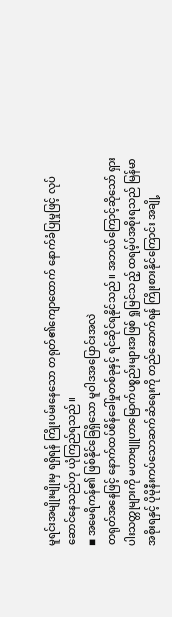မူရင်းအမျိုးမျိုးမှ ရရှိရန် ကြိုးပမ်းနေသော တရုတ်၏ကျောထောက် နောက်ခံပြုမှုဖြင့် လုပ်ဆောင်နေသည်ဟု ယုံကြည်ရသည်။
◾ အမေရိကန်၏ ဖြစ်နိုင်ခြေရှိသော မူဝါဒအပြောင်းအလဲ
တရုတ်အနေဖြင့် နောက်ထပ်စိန်ခေါ်မှုတစ်ခုနှင့် ရင်ဆိုင်ရနိုင်သည်။ အဘယ်ကြောင့်ဆိုသော် ရှားပါးသတ္တုများကို မဟာဗျူဟာမြောက်ပစ္စည်းများအဖြစ် ရှုမြင်သည့် ထရမ့်ပ်အစိုးရသည် မြန်မာအစိုးရနှင့် ပိုမိုနီးကပ်သောဆက်ဆံရေးကို တည်ဆောက်ရန် ကြိုးစားနိုင်ကြောင်း အချို့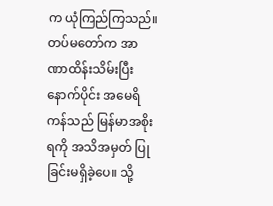က ယုံကြည်ကြသည်။
တပ်မတော်က အာဏာထိန်းသိမ်းပြီးနောက်ပိုင်း အမေရိကန်သည် မြန်မာအစိုးရကို အသိအမှတ် ပြုခြင်းမရှိခဲ့ပေ။ သို့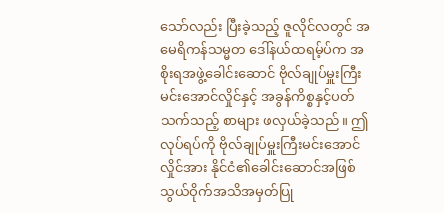သော်လည်း ပြီးခဲ့သည့် ဇူလိုင်လတွင် အမေရိကန်သမ္မတ ဒေါ်နယ်ထရမ့်ပ်က အစိုးရအဖွဲ့ခေါင်းဆောင် ဗိုလ်ချုပ်မှူးကြီး မင်းအောင်လှိုင်နှင့် အခွန်ကိစ္စနှင့်ပတ်သက်သည့် စာများ ဖလှယ်ခဲ့သည်။ ဤလုပ်ရပ်ကို ဗိုလ်ချုပ်မှူးကြီးမင်းအောင်လှိုင်အား နိုင်ငံ၏ခေါင်းဆောင်အဖြစ် သွယ်ဝိုက်အသိအမှတ်ပြု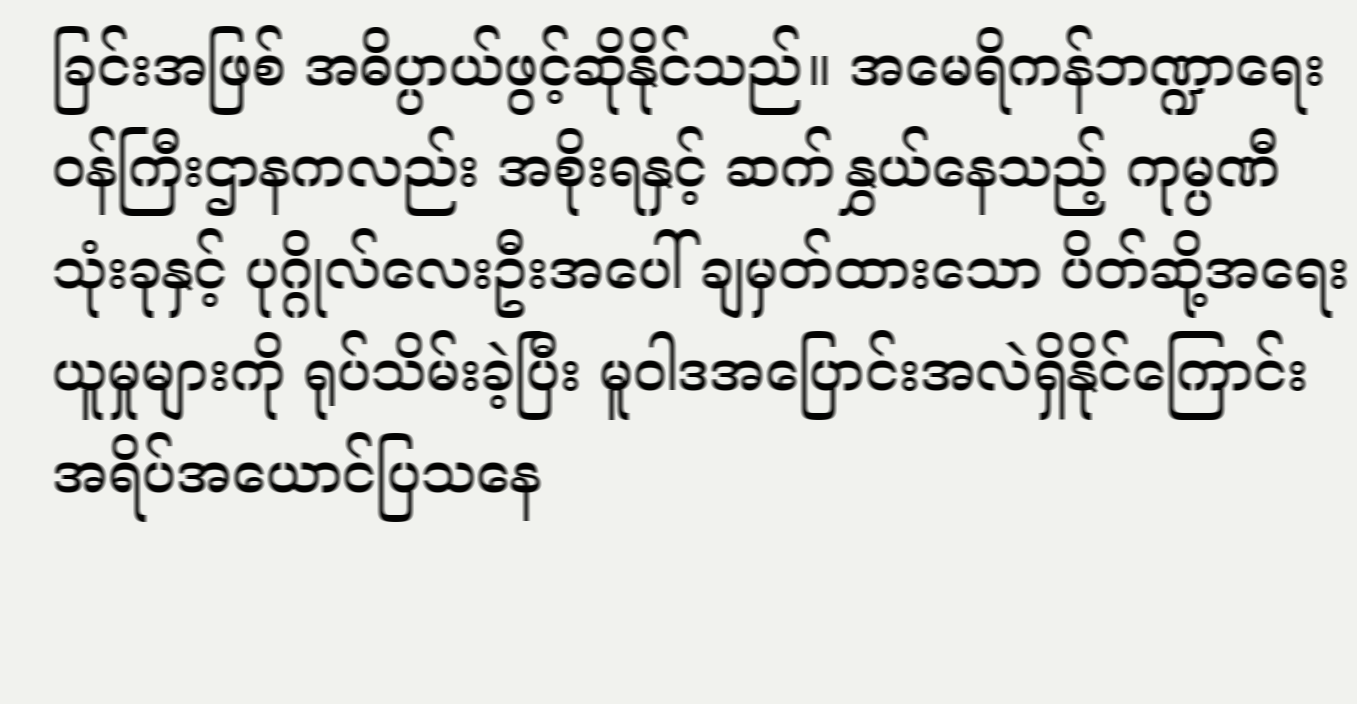ခြင်းအဖြစ် အဓိပ္ပာယ်ဖွင့်ဆိုနိုင်သည်။ အမေရိကန်ဘဏ္ဍာရေးဝန်ကြီးဌာနကလည်း အစိုးရနှင့် ဆက်နွှယ်နေသည့် ကုမ္ပဏီသုံးခုနှင့် ပုဂ္ဂိုလ်လေးဦးအပေါ် ချမှတ်ထားသော ပိတ်ဆို့အရေးယူမှုများကို ရုပ်သိမ်းခဲ့ပြီး မူဝါဒအပြောင်းအလဲရှိနိုင်ကြောင်း အရိပ်အယောင်ပြသနေ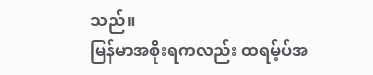သည်။
မြန်မာအစိုးရကလည်း ထရမ့်ပ်အ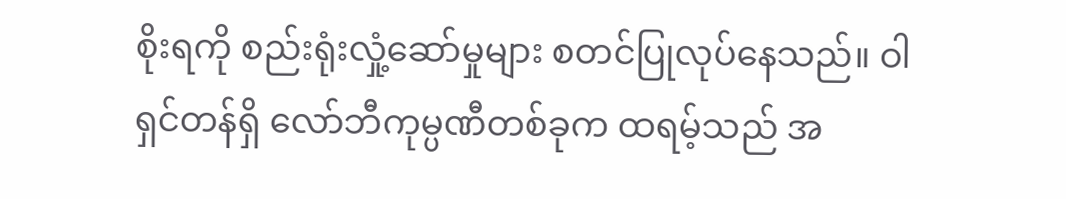စိုးရကို စည်းရုံးလှုံ့ဆော်မှုများ စတင်ပြုလုပ်နေသည်။ ဝါရှင်တန်ရှိ လော်ဘီကုမ္ပဏီတစ်ခုက ထရမ့်သည် အ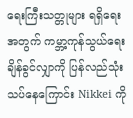ရေးကြီးသတ္တုများ ရရှိရေးအတွက် ကမ္ဘာ့ကုန်သွယ်ရေးချိန်ခွင်လျှာကို ပြန်လည်သုံးသပ်နေကြောင်း Nikkei ကို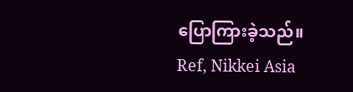ပြောကြားခဲ့သည်။
Ref, Nikkei Asia